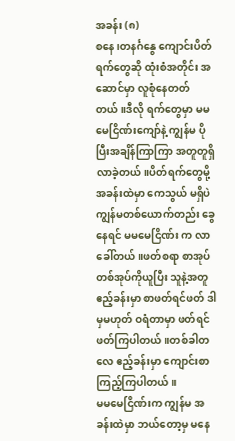အခန်း (၈)
စနေ၊တနင်္ဂနွေ ကျောင်းပိတ်ရက်တွေဆို ထုံးစံအတိုင်း အဆောင်မှာ လူစုံနေတတ်တယ်။ဒီလို ရက်တွေမှာ မမမေငြိဏ်းကျော်နဲ့ ကျွန်မ ပိုပြီးအချိန်ကြာကြာ အတူတူရှိလာခဲ့တယ်။ပိတ်ရက်တွေမို့ အခန်းထဲမှာ ကေသွယ် မရှိပဲ ကျွန်မတစ်ယောက်တည်း ခွေနေရင် မမမေငြိဏ်း က လာခေါ်တယ်။ဖတ်စရာ စာအုပ် တစ်အုပ်ကိုယူပြီး သူနဲ့အတူ ဧည့်ခန်းမှာ စာဖတ်ရင်ဖတ် ဒါမှမဟုတ် ဝရံတာမှာ ဖတ်ရင် ဖတ်ကြပါတယ်။တစ်ခါတလေ ဧည့်ခန်းမှာ ကျောင်းစာ ကြည့်ကြပါတယ်။
မမမေငြိဏ်းက ကျွန်မ အခန်းထဲမှာ ဘယ်တော့မှ မနေ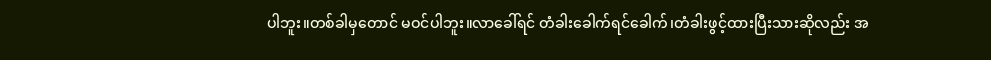ပါဘူး။တစ်ခါမှတောင် မဝင်ပါဘူး။လာခေါ်ရင် တံခါးခေါက်ရင်ခေါက်၊တံခါးဖွင့်ထားပြီးသားဆိုလည်း အ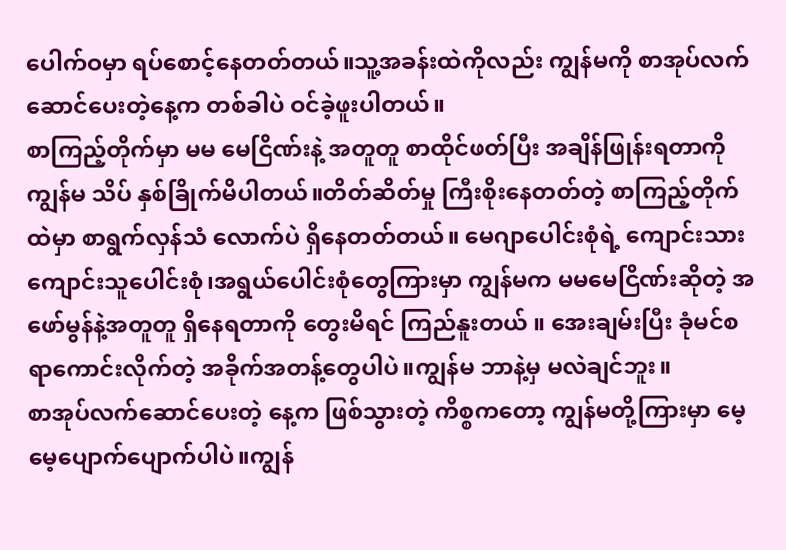ပေါက်ဝမှာ ရပ်စောင့်နေတတ်တယ်။သူ့အခန်းထဲကိုလည်း ကျွန်မကို စာအုပ်လက်ဆောင်ပေးတဲ့နေ့က တစ်ခါပဲ ဝင်ခဲ့ဖူးပါတယ်။
စာကြည့်တိုက်မှာ မမ မေငြိဏ်းနဲ့ အတူတူ စာထိုင်ဖတ်ပြီး အချိန်ဖြုန်းရတာကို ကျွန်မ သိပ် နှစ်ခြိုက်မိပါတယ်။တိတ်ဆိတ်မှု ကြီးစိုးနေတတ်တဲ့ စာကြည့်တိုက်ထဲမှာ စာရွက်လှန်သံ လောက်ပဲ ရှိနေတတ်တယ်။ မေဂျာပေါင်းစုံရဲ့ ကျောင်းသားကျောင်းသူပေါင်းစုံ၊အရွယ်ပေါင်းစုံတွေကြားမှာ ကျွန်မက မမမေငြိဏ်းဆိုတဲ့ အဖော်မွန်နဲ့အတူတူ ရှိနေရတာကို တွေးမိရင် ကြည်နူးတယ် ။ အေးချမ်းပြီး ခုံမင်စရာကောင်းလိုက်တဲ့ အခိုက်အတန့်တွေပါပဲ။ကျွန်မ ဘာနဲ့မှ မလဲချင်ဘူး။
စာအုပ်လက်ဆောင်ပေးတဲ့ နေ့က ဖြစ်သွားတဲ့ ကိစ္စကတော့ ကျွန်မတို့ကြားမှာ မေ့မေ့ပျောက်ပျောက်ပါပဲ။ကျွန်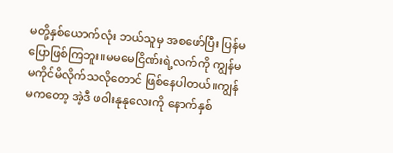မတို့နှစ်ယောက်လုံး ဘယ်သူမှ အစဖော်ပြီး ပြန်မပြောဖြစ်ကြဘူး။မမမေငြိဏ်းရဲ့လက်ကို ကျွန်မ မကိုင်မိလိုက်သလိုတောင် ဖြစ်နေပါတယ်။ကျွန်မကတော့ အဲ့ဒီ ဖဝါးနုနုလေးကို နောက်နှစ်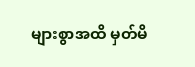များစွာအထိ မှတ်မိ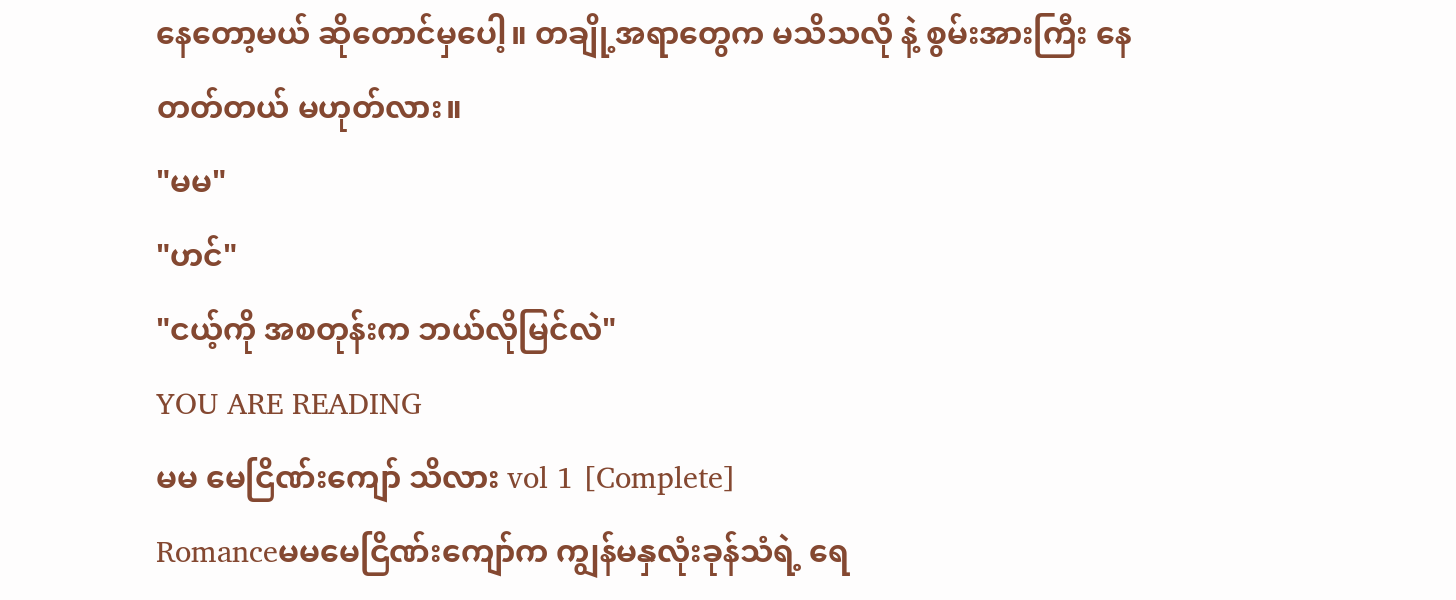နေတော့မယ် ဆိုတောင်မှပေါ့။ တချို့အရာတွေက မသိသလို နဲ့ စွမ်းအားကြီး နေတတ်တယ် မဟုတ်လား။
"မမ"
"ဟင်"
"ငယ့်ကို အစတုန်းက ဘယ်လိုမြင်လဲ"
YOU ARE READING
မမ မေငြိဏ်းကျော် သိလား vol 1 [Complete]
Romanceမမမေငြိဏ်းကျော်က ကျွန်မနှလုံးခုန်သံရဲ့ ရေ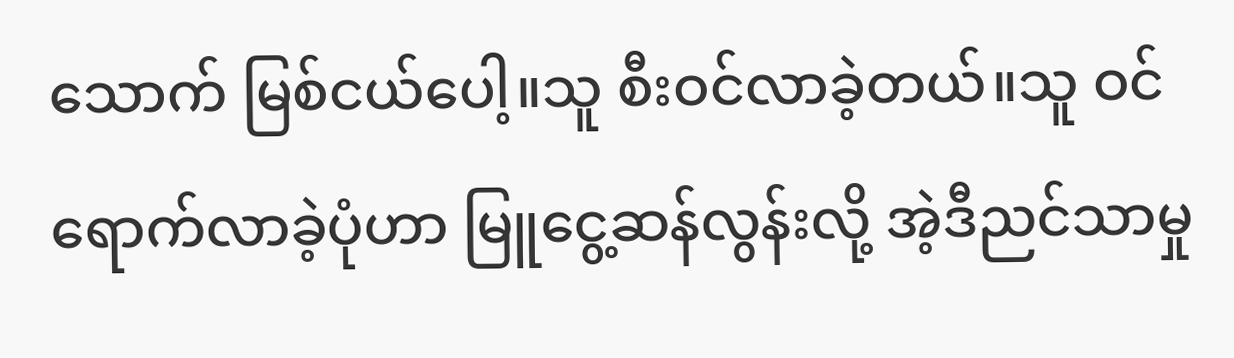သောက် မြစ်ငယ်ပေါ့။သူ စီးဝင်လာခဲ့တယ်။သူ ဝင်ရောက်လာခဲ့ပုံဟာ မြူငွေ့ဆန်လွန်းလို့ အဲ့ဒီညင်သာမှု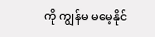ကို ကျွန်မ မမေ့နိုင်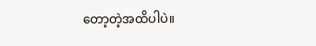တော့တဲ့အထိပါပဲ။